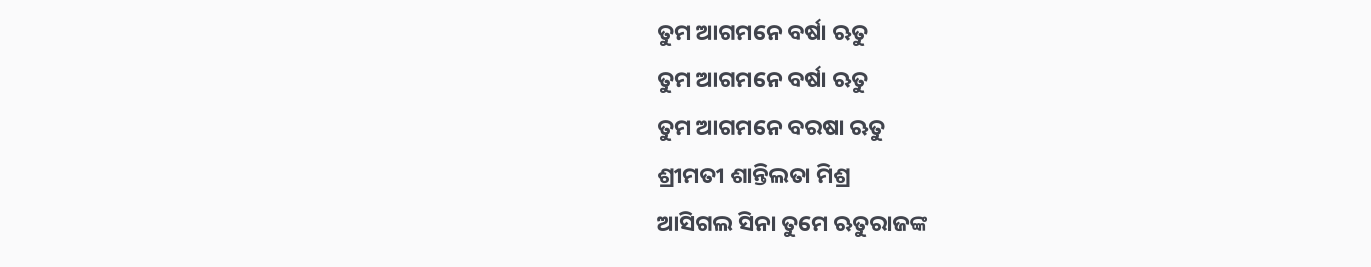ତୁମ ଆଗମନେ ବର୍ଷା ଋତୁ
ତୁମ ଆଗମନେ ବର୍ଷା ଋତୁ
ତୁମ ଆଗମନେ ବରଷା ଋତୁ
ଶ୍ରୀମତୀ ଶାନ୍ତିଲତା ମିଶ୍ର
ଆସିଗଲ ସିନା ତୁମେ ଋତୁରାଜଙ୍କ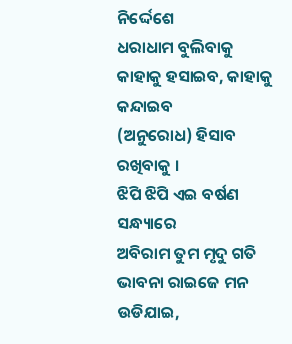ନିର୍ଦ୍ଦେଶେ
ଧରାଧାମ ବୁଲିବାକୁ
କାହାକୁ ହସାଇବ, କାହାକୁ କନ୍ଦାଇବ
(ଅନୁରୋଧ) ହିସାବ ରଖିବାକୁ ।
ଝିପି ଝିପି ଏଇ ବର୍ଷଣ ସନ୍ଧ୍ୟାରେ
ଅବିରାମ ତୁମ ମୃଦୁ ଗତି
ଭାବନା ରାଇଜେ ମନ ଉଡିଯାଇ,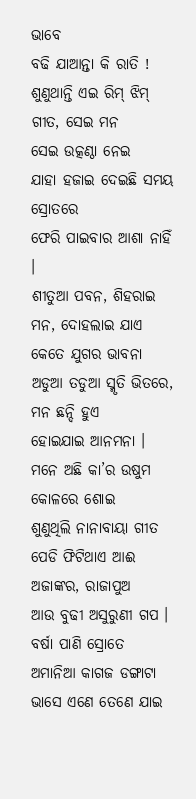ଭାବେ
ବଢି ଯାଆନ୍ତା କି ରାତି !
ଶୁଣୁଥାନ୍ତି ଏଇ ରିମ୍ ଝିମ୍ ଗୀତ, ସେଇ ମନ
ସେଇ ଉତ୍କଣ୍ଠା ନେଇ
ଯାହା ହଜାଇ ଦେଇଛି ସମୟ ସ୍ରୋତରେ
ଫେରି ପାଇବାର ଆଶା ନାହିଁ ।
ଶୀତୁଆ ପବନ, ଶିହରାଇ ମନ, ଦୋହଲାଇ ଯାଏ
କେତେ ଯୁଗର ଭାବନା
ଅଡୁଆ ତଡୁଆ ସ୍ମୃତି ଭିତରେ, ମନ ଛନ୍ଦି ହୁଏ
ହୋଇଯାଇ ଆନମନା ।
ମନେ ଅଛି କା’ର ଉଷୁମ କୋଳରେ ଶୋଇ
ଶୁଣୁଥିଲି ନାନାବାୟା ଗୀତ
ପେଡି ଫିଟିଥାଏ ଆଈ ଅଜାଙ୍କର, ରାଜାପୁଅ
ଆଉ ବୁଢୀ ଅସୁରୁଣୀ ଗପ ।
ବର୍ଷା ପାଣି ସ୍ରୋତେ ଅମାନିଆ କାଗଜ ଡଙ୍ଗାଟା
ଭାସେ ଏଣେ ତେଣେ ଯାଇ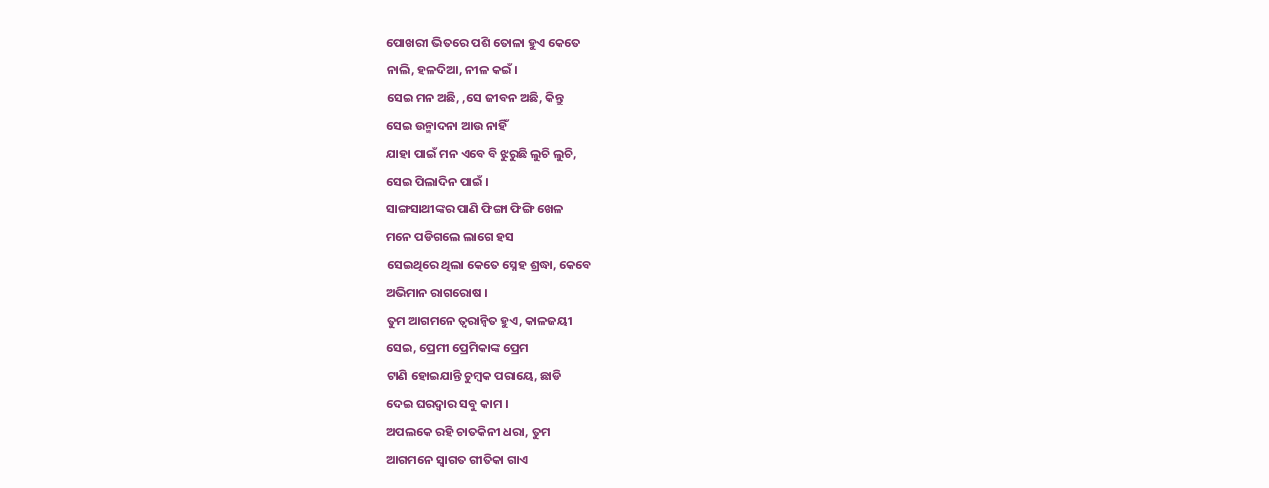ପୋଖରୀ ଭିତରେ ପଶି ତୋଳା ହୁଏ କେତେ
ନାଲି, ହଳଦିଆ, ନୀଳ କଇଁ ।
ସେଇ ମନ ଅଛି, ,ସେ ଜୀବନ ଅଛି, କିନ୍ତୁ
ସେଇ ଉନ୍ମାଦନା ଆଉ ନାହିଁ
ଯାହା ପାଇଁ ମନ ଏବେ ବି ଝୁରୁଛି ଲୁଚି ଲୁଚି,
ସେଇ ପିଲାଦିନ ପାଇଁ ।
ସାଙ୍ଗସାଥୀଙ୍କର ପାଣି ଫିଙ୍ଗା ଫିଙ୍ଗି ଖେଳ
ମନେ ପଡିଗଲେ ଲାଗେ ହସ
ସେଇଥିରେ ଥିଲା କେତେ ସ୍ନେହ ଶ୍ରଦ୍ଧା, କେବେ
ଅଭିମାନ ରାଗରୋଷ ।
ତୁମ ଆଗମନେ ତ୍ୱରାନ୍ୱିତ ହୁଏ, କାଳଜୟୀ
ସେଇ, ପ୍ରେମୀ ପ୍ରେମିକାଙ୍କ ପ୍ରେମ
ଟାଣି ହୋଇଯାନ୍ତି ଚୁମ୍ବକ ପରାୟେ, ଛାଡି
ଦେଇ ଘରଦ୍ୱାର ସବୁ କାମ ।
ଅପଲକେ ରହି ଚାତକିନୀ ଧରା, ତୁମ
ଆଗମନେ ସ୍ୱାଗତ ଗୀତିକା ଗାଏ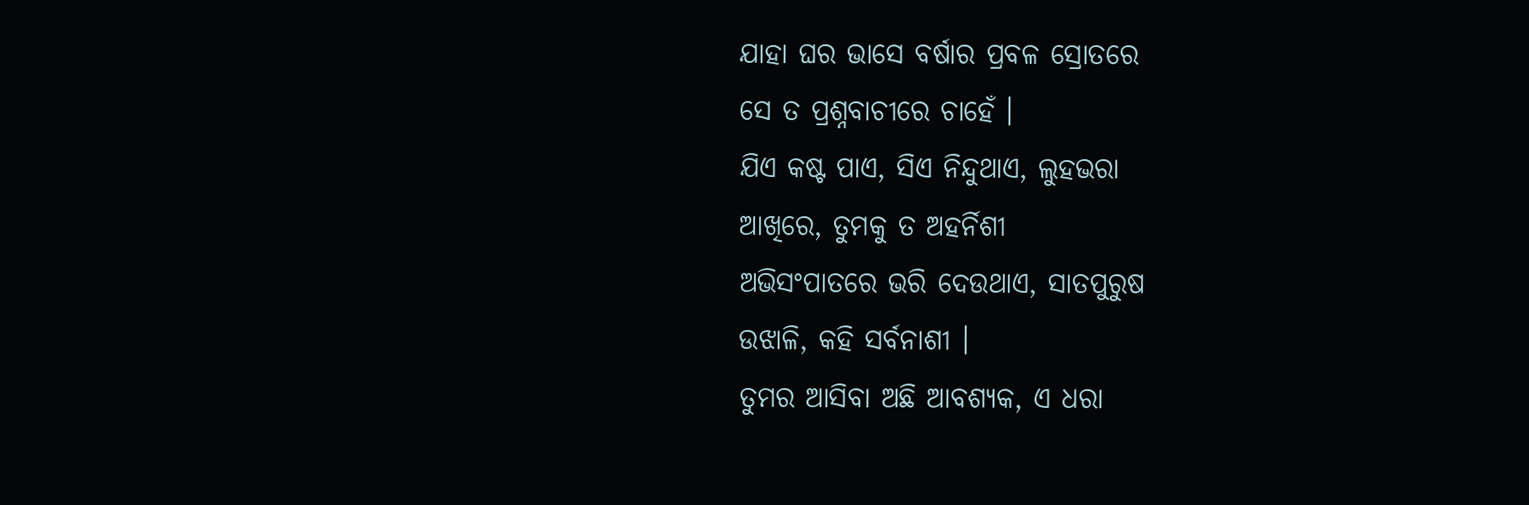ଯାହା ଘର ଭାସେ ବର୍ଷାର ପ୍ରବଳ ସ୍ରୋତରେ
ସେ ତ ପ୍ରଶ୍ନବାଚୀରେ ଚାହେଁ ।
ଯିଏ କଷ୍ଟ ପାଏ, ସିଏ ନିନ୍ଦୁଥାଏ, ଲୁହଭରା
ଆଖିରେ, ତୁମକୁ ତ ଅହର୍ନିଶୀ
ଅଭିସଂପାତରେ ଭରି ଦେଉଥାଏ, ସାତପୁରୁଷ
ଉଝାଳି, କହି ସର୍ବନାଶୀ ।
ତୁମର ଆସିବା ଅଛି ଆବଶ୍ୟକ, ଏ ଧରା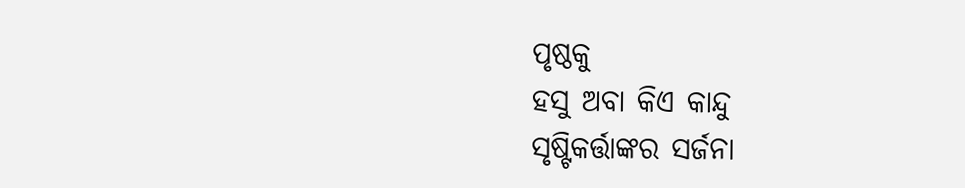ପୃଷ୍ଠକୁ
ହସୁ ଅବା କିଏ କାନ୍ଦୁ
ସୃଷ୍ଟିକର୍ତ୍ତାଙ୍କର ସର୍ଜନା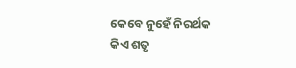କେବେ ନୁହେଁ ନିରର୍ଥକ
କିଏ ଶତୃ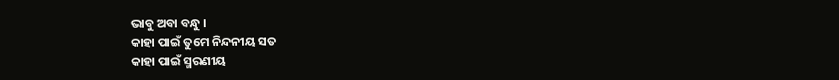ଭାବୁ ଅବା ବନ୍ଧୁ ।
କାହା ପାଇଁ ତୁମେ ନିନ୍ଦନୀୟ ସତ
କାହା ପାଇଁ ସ୍ମରଣୀୟ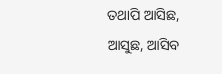ତଥାପି ଆସିଛ, ଆସୁଛ, ଆସିବ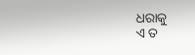ଧରାକୁ
ଏ ତ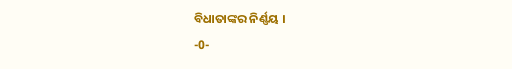ବିଧାତାଙ୍କର ନିର୍ଣ୍ଣୟ ।
-0-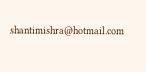shantimishra@hotmail.com